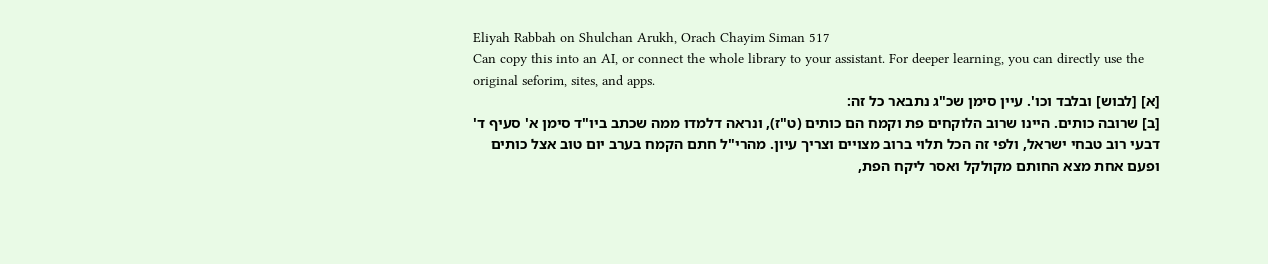Eliyah Rabbah on Shulchan Arukh, Orach Chayim Siman 517
Can copy this into an AI, or connect the whole library to your assistant. For deeper learning, you can directly use the original seforim, sites, and apps.
[א] [לבוש] ובלבד וכו'. עיין סימן שכ"ג נתבאר כל זה:
[ב] שרובה כותים. היינו שרוב הלוקחים פת וקמח הם כותים (ט"ז), ונראה דלמדו ממה שכתב ביו"ד סימן א' סעיף ד' דבעי רוב טבחי ישראל, ולפי זה הכל תלוי ברוב מצויים וצריך עיון. מהרי"ל חתם הקמח בערב יום טוב אצל כותים ופעם אחת מצא החותם מקולקל ואסר ליקח הפת,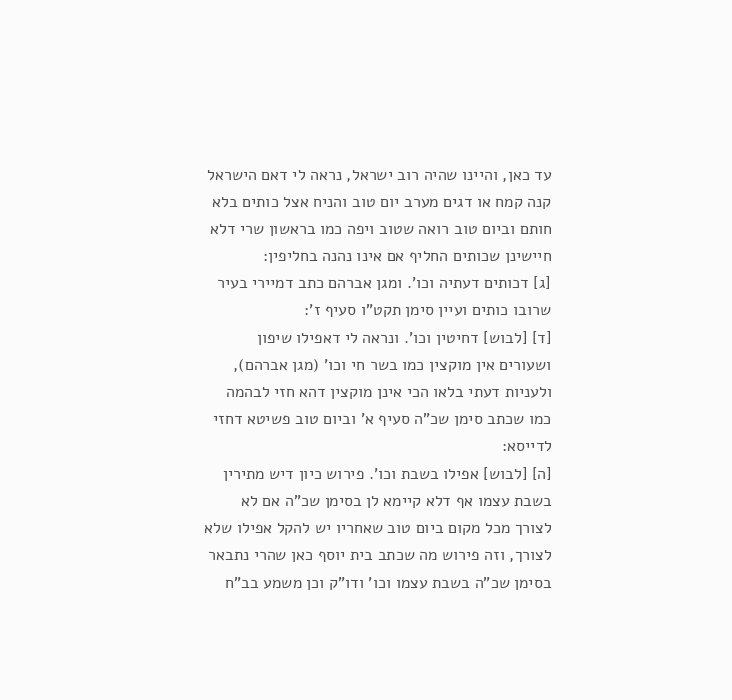עד כאן, והיינו שהיה רוב ישראל, נראה לי דאם הישראל קנה קמח או דגים מערב יום טוב והניח אצל כותים בלא חותם וביום טוב רואה שטוב ויפה כמו בראשון שרי דלא חיישינן שכותים החליף אם אינו נהנה בחליפין:
[ג] דכותים דעתיה וכו'. ומגן אברהם כתב דמיירי בעיר שרובו כותים ועיין סימן תקט"ו סעיף ז':
[ד] [לבוש] דחיטין וכו'. ונראה לי דאפילו שיפון ושעורים אין מוקצין כמו בשר חי וכו' (מגן אברהם), ולעניות דעתי בלאו הכי אינן מוקצין דהא חזי לבהמה כמו שכתב סימן שכ"ה סעיף א' וביום טוב פשיטא דחזי לדייסא:
[ה] [לבוש] אפילו בשבת וכו'. פירוש כיון דיש מתירין בשבת עצמו אף דלא קיימא לן בסימן שכ"ה אם לא לצורך מכל מקום ביום טוב שאחריו יש להקל אפילו שלא לצורך, וזה פירוש מה שכתב בית יוסף כאן שהרי נתבאר בסימן שכ"ה בשבת עצמו וכו' ודו"ק וכן משמע בב"ח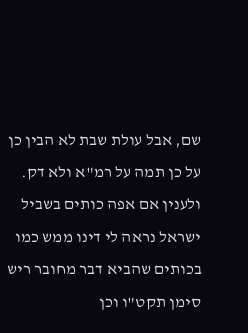שם, אבל עולת שבת לא הבין כן על כן תמה על רמ"א ולא דק. ולענין אם אפה כותים בשביל ישראל נראה לי דינו ממש כמו בכותים שהביא דבר מחובר ריש סימן תקט"ו וכן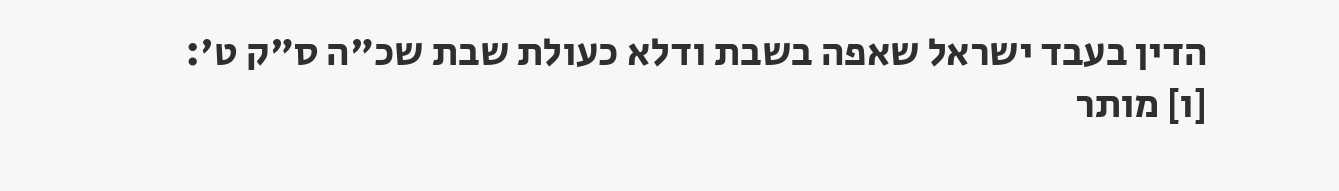הדין בעבד ישראל שאפה בשבת ודלא כעולת שבת שכ"ה ס"ק ט':
[ו] מותר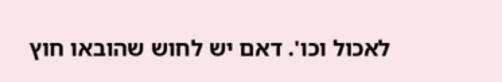לאכול וכו'. דאם יש לחוש שהובאו חוץ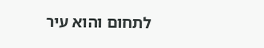לתחום והוא עיר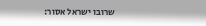שרובו ישראל אסור: